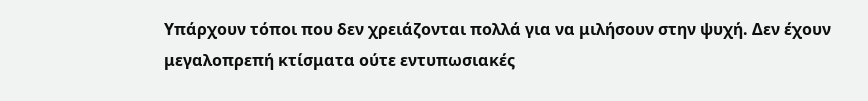Υπάρχουν τόποι που δεν χρειάζονται πολλά για να μιλήσουν στην ψυχή. Δεν έχουν μεγαλοπρεπή κτίσματα ούτε εντυπωσιακές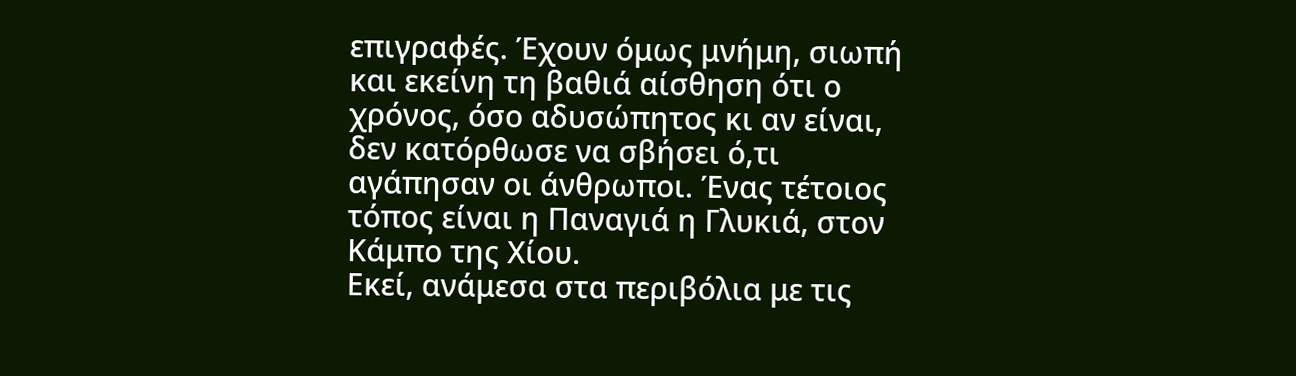επιγραφές. Έχουν όμως μνήμη, σιωπή και εκείνη τη βαθιά αίσθηση ότι ο χρόνος, όσο αδυσώπητος κι αν είναι, δεν κατόρθωσε να σβήσει ό,τι αγάπησαν οι άνθρωποι. Ένας τέτοιος τόπος είναι η Παναγιά η Γλυκιά, στον Κάμπο της Χίου.
Εκεί, ανάμεσα στα περιβόλια με τις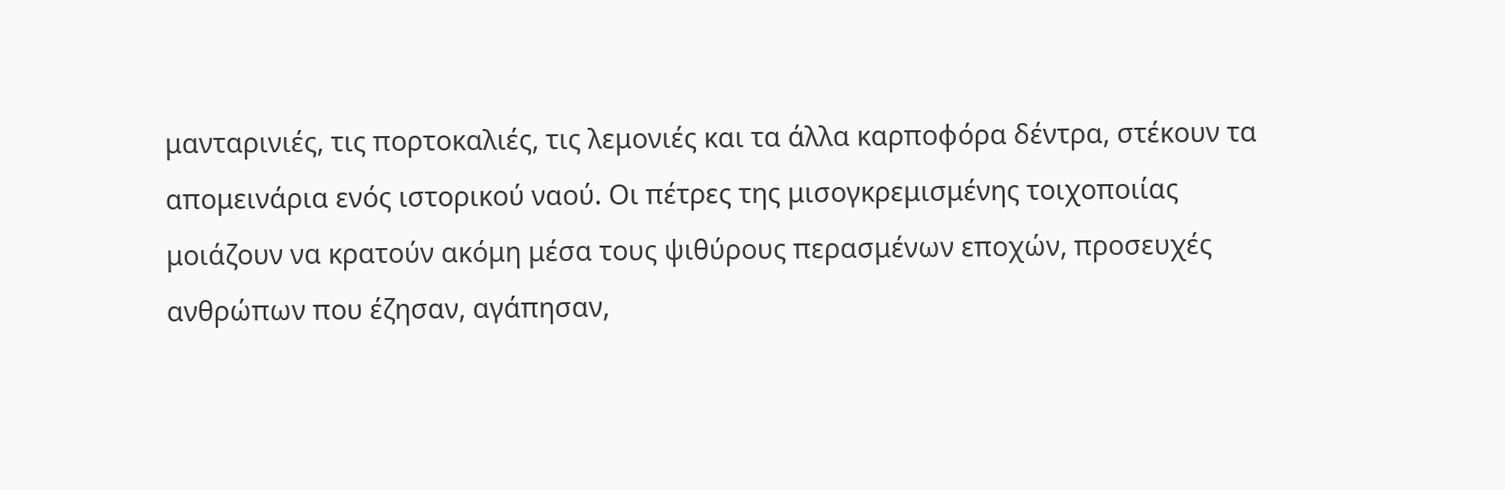μανταρινιές, τις πορτοκαλιές, τις λεμονιές και τα άλλα καρποφόρα δέντρα, στέκουν τα απομεινάρια ενός ιστορικού ναού. Οι πέτρες της μισογκρεμισμένης τοιχοποιίας μοιάζουν να κρατούν ακόμη μέσα τους ψιθύρους περασμένων εποχών, προσευχές ανθρώπων που έζησαν, αγάπησαν,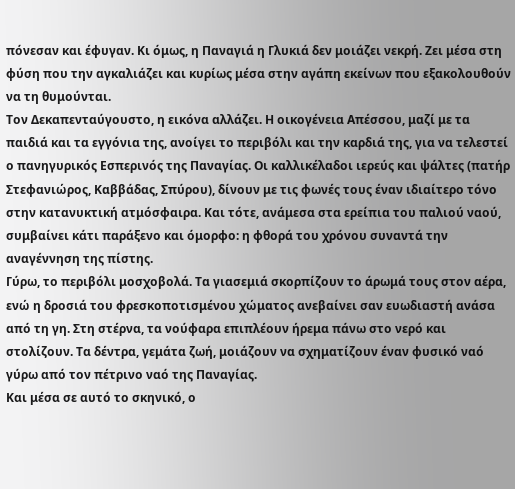πόνεσαν και έφυγαν. Κι όμως, η Παναγιά η Γλυκιά δεν μοιάζει νεκρή. Ζει μέσα στη φύση που την αγκαλιάζει και κυρίως μέσα στην αγάπη εκείνων που εξακολουθούν να τη θυμούνται.
Τον Δεκαπενταύγουστο, η εικόνα αλλάζει. Η οικογένεια Απέσσου, μαζί με τα παιδιά και τα εγγόνια της, ανοίγει το περιβόλι και την καρδιά της, για να τελεστεί ο πανηγυρικός Εσπερινός της Παναγίας. Οι καλλικέλαδοι ιερεύς και ψάλτες (πατήρ Στεφανιώρος, Καββάδας, Σπύρου), δίνουν με τις φωνές τους έναν ιδιαίτερο τόνο στην κατανυκτική ατμόσφαιρα. Και τότε, ανάμεσα στα ερείπια του παλιού ναού, συμβαίνει κάτι παράξενο και όμορφο: η φθορά του χρόνου συναντά την αναγέννηση της πίστης.
Γύρω, το περιβόλι μοσχοβολά. Τα γιασεμιά σκορπίζουν το άρωμά τους στον αέρα, ενώ η δροσιά του φρεσκοποτισμένου χώματος ανεβαίνει σαν ευωδιαστή ανάσα από τη γη. Στη στέρνα, τα νούφαρα επιπλέουν ήρεμα πάνω στο νερό και στολίζουν. Τα δέντρα, γεμάτα ζωή, μοιάζουν να σχηματίζουν έναν φυσικό ναό γύρω από τον πέτρινο ναό της Παναγίας.
Και μέσα σε αυτό το σκηνικό, ο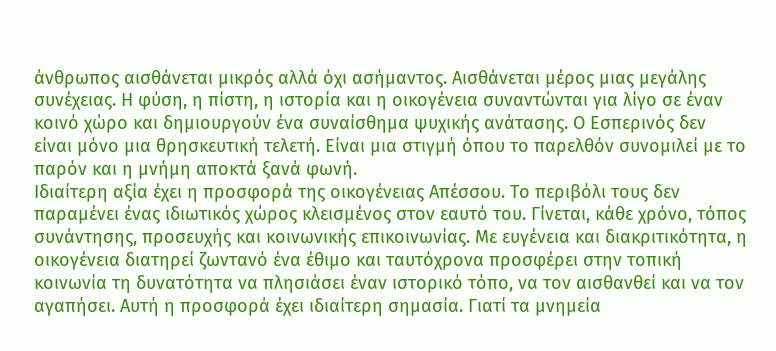άνθρωπος αισθάνεται μικρός αλλά όχι ασήμαντος. Αισθάνεται μέρος μιας μεγάλης συνέχειας. Η φύση, η πίστη, η ιστορία και η οικογένεια συναντώνται για λίγο σε έναν κοινό χώρο και δημιουργούν ένα συναίσθημα ψυχικής ανάτασης. Ο Εσπερινός δεν είναι μόνο μια θρησκευτική τελετή. Είναι μια στιγμή όπου το παρελθόν συνομιλεί με το παρόν και η μνήμη αποκτά ξανά φωνή.
Ιδιαίτερη αξία έχει η προσφορά της οικογένειας Απέσσου. Το περιβόλι τους δεν παραμένει ένας ιδιωτικός χώρος κλεισμένος στον εαυτό του. Γίνεται, κάθε χρόνο, τόπος συνάντησης, προσευχής και κοινωνικής επικοινωνίας. Με ευγένεια και διακριτικότητα, η οικογένεια διατηρεί ζωντανό ένα έθιμο και ταυτόχρονα προσφέρει στην τοπική κοινωνία τη δυνατότητα να πλησιάσει έναν ιστορικό τόπο, να τον αισθανθεί και να τον αγαπήσει. Αυτή η προσφορά έχει ιδιαίτερη σημασία. Γιατί τα μνημεία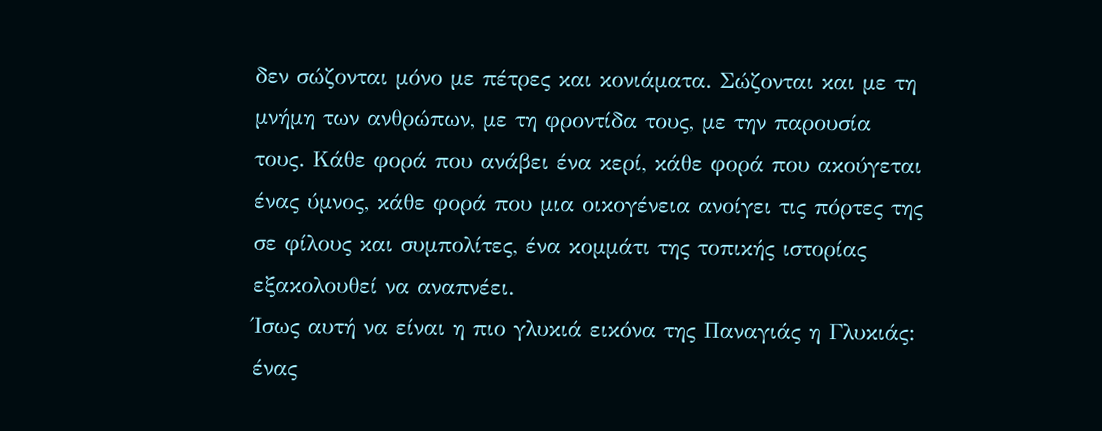δεν σώζονται μόνο με πέτρες και κονιάματα. Σώζονται και με τη μνήμη των ανθρώπων, με τη φροντίδα τους, με την παρουσία τους. Κάθε φορά που ανάβει ένα κερί, κάθε φορά που ακούγεται ένας ύμνος, κάθε φορά που μια οικογένεια ανοίγει τις πόρτες της σε φίλους και συμπολίτες, ένα κομμάτι της τοπικής ιστορίας εξακολουθεί να αναπνέει.
Ίσως αυτή να είναι η πιο γλυκιά εικόνα της Παναγιάς η Γλυκιάς: ένας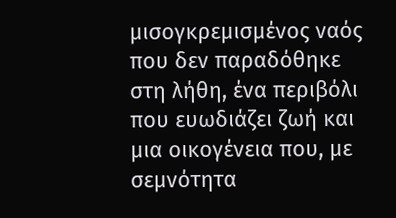μισογκρεμισμένος ναός που δεν παραδόθηκε στη λήθη, ένα περιβόλι που ευωδιάζει ζωή και μια οικογένεια που, με σεμνότητα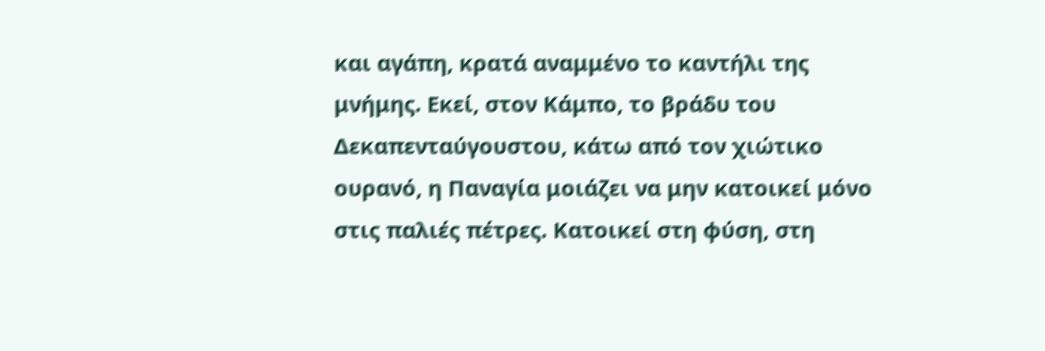και αγάπη, κρατά αναμμένο το καντήλι της μνήμης. Εκεί, στον Κάμπο, το βράδυ του Δεκαπενταύγουστου, κάτω από τον χιώτικο ουρανό, η Παναγία μοιάζει να μην κατοικεί μόνο στις παλιές πέτρες. Κατοικεί στη φύση, στη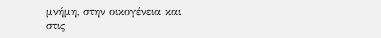μνήμη, στην οικογένεια και στις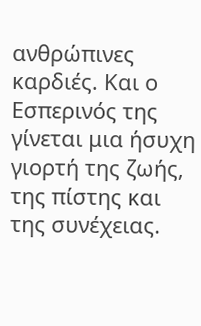ανθρώπινες καρδιές. Και ο Εσπερινός της γίνεται μια ήσυχη γιορτή της ζωής, της πίστης και της συνέχειας.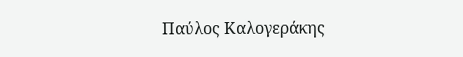Παύλος Καλογεράκης